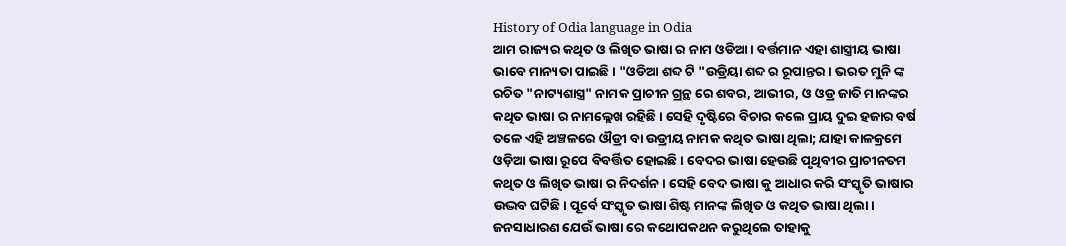History of Odia language in Odia
ଆମ ରାଜ୍ୟର କଥିତ ଓ ଲିଖିତ ଭାଷା ର ନାମ ଓଡିଆ। ବର୍ତ୍ତମାନ ଏହା ଶାସ୍ତ୍ରୀୟ ଭାଷା ଭାବେ ମାନ୍ୟତା ପାଇଛି। "ଓଡିଆ ଶବ୍ଦ ଟି "ଉଡ୍ରିୟା ଶବ୍ଦ ର ରୂପାନ୍ତର। ଭରତ ମୁନି ଙ୍କ ରଚିତ "ନାଟ୍ୟଶାସ୍ତ୍ର" ନାମକ ପ୍ରାଚୀନ ଗ୍ରନ୍ଥ ରେ ଶବର, ଆଭୀର, ଓ ଓଡ୍ର ଜାତି ମାନଙ୍କର କଥିତ ଭାଷା ର ନାମଲ୍ଲେଖ ରହିଛି। ସେହି ଦୃଷ୍ଟିରେ ବିଚାର କଲେ ପ୍ରାୟ ଦୁଇ ହଜାର ବର୍ଷ ତଳେ ଏହି ଅଞ୍ଚଳରେ ଔଡ୍ରୀ ବା ଉଡ୍ରୀୟ ନାମକ କଥିତ ଭାଷା ଥିଲା; ଯାହା କାଳକ୍ରମେ ଓଡ଼ିଆ ଭାଷା ରୂପେ ବିବର୍ତ୍ତିତ ହୋଇଛି । ବେଦର ଭାଷା ହେଉଛି ପୃଥିବୀର ପ୍ରାଚୀନତମ କଥିତ ଓ ଲିଖିତ ଭାଷା ର ନିଦର୍ଶନ । ସେହି ବେଦ ଭାଷା କୁ ଆଧାର କରି ସଂସ୍କୃତି ଭାଷାର ଉଦ୍ଭବ ଘଟିଛି। ପୂର୍ବେ ସଂସ୍କୃତ ଭାଷା ଶିଷ୍ଟ ମାନଙ୍କ ଲିଖିତ ଓ କଥିତ ଭାଷା ଥିଲା। ଜନସାଧାରଣ ଯେଉଁ ଭାଷା ରେ କଥୋପକଥନ କରୁଥିଲେ ତାହାକୁ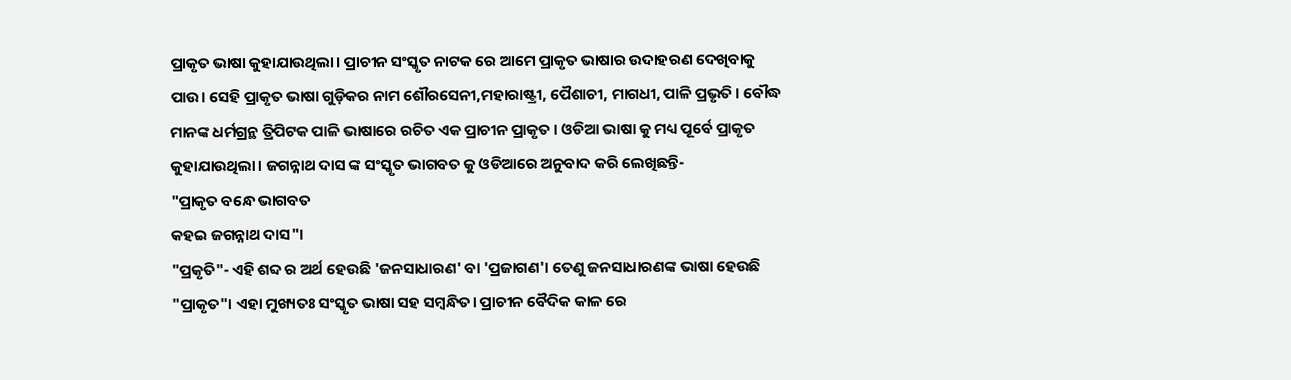ପ୍ରାକୃତ ଭାଷା କୁହାଯାଉଥିଲା। ପ୍ରାଚୀନ ସଂସ୍କୃତ ନାଟକ ରେ ଆମେ ପ୍ରାକୃତ ଭାଷାର ଉଦାହରଣ ଦେଖିବାକୁ ପାଉ। ସେହି ପ୍ରାକୃତ ଭାଷା ଗୁଡ଼ିକର ନାମ ଶୌରସେନୀ,ମହାରାଷ୍ଟ୍ରୀ, ପୈଶାଚୀ, ମାଗଧୀ, ପାଳି ପ୍ରଭୃତି । ବୌଦ୍ଧ ମାନଙ୍କ ଧର୍ମଗ୍ରନ୍ଥ ତ୍ରିପିଟକ ପାଳି ଭାଷାରେ ରଚିତ ଏକ ପ୍ରାଚୀନ ପ୍ରାକୃତ । ଓଡିଆ ଭାଷା କୁ ମଧ୍ୟ ପୂର୍ବେ ପ୍ରାକୃତ କୁହାଯାଉଥିଲା। ଜଗନ୍ନାଥ ଦାସ ଙ୍କ ସଂସ୍କୃତ ଭାଗବତ କୁ ଓଡିଆରେ ଅନୁବାଦ କରି ଲେଖିଛନ୍ତି-
"ପ୍ରାକୃତ ବନ୍ଧେ ଭାଗବତ
କହଇ ଜଗନ୍ନାଥ ଦାସ"।
"ପ୍ରକୃତି"- ଏହି ଶବ୍ଦ ର ଅର୍ଥ ହେଉଛି 'ଜନସାଧାରଣ' ବା 'ପ୍ରଜାଗଣ'। ତେଣୁ ଜନସାଧାରଣଙ୍କ ଭାଷା ହେଉଛି "ପ୍ରାକୃତ"। ଏହା ମୁଖ୍ୟତଃ ସଂସ୍କୃତ ଭାଷା ସହ ସମ୍ବନ୍ଧିତ। ପ୍ରାଚୀନ ବୈଦିକ କାଳ ରେ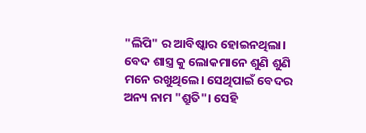"ଲିପି" ର ଆବିଷ୍କାର ହୋଇନଥିଲା। ବେଦ ଶାସ୍ତ୍ର କୁ ଲୋକମାନେ ଶୁଣି ଶୁଣି ମନେ ରଖୁଥିଲେ। ସେଥିପାଇଁ ବେଦର ଅନ୍ୟ ନାମ "ଶ୍ରୁତି"। ସେହି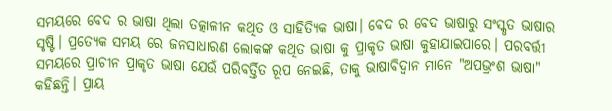ସମୟରେ ବେଦ ର ଭାଷା ଥିଲା ତତ୍କାଳୀନ କଥିତ ଓ ସାହିତ୍ୟିକ ଭାଷା। ବେଦ ର ବେଦ ଭାଷାରୁ ସଂସ୍କୃତ ଭାଷାର ସୃଷ୍ଟି। ପ୍ରତ୍ୟେକ ସମୟ ରେ ଜନସାଧାରଣ ଲୋକଙ୍କ କଥିତ ଭାଷା କୁ ପ୍ରାକୃତ ଭାଷା କୁହାଯାଇପାରେ। ପରବର୍ତ୍ତୀ ସମୟରେ ପ୍ରାଚୀନ ପ୍ରାକୃତ ଭାଷା ଯେଉଁ ପରିବର୍ତ୍ତିତ ରୂପ ନେଇଛି, ତାକୁ ଭାଷାବିଦ୍ୱାନ ମାନେ "ଅପଭ୍ରଂଶ ଭାଷା" କହିଛନ୍ତି। ପ୍ରାୟ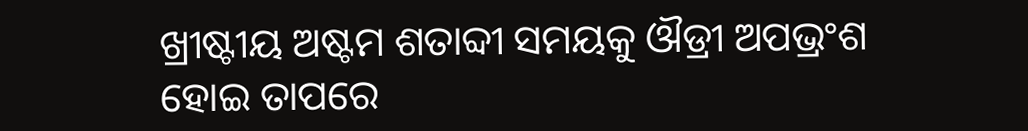ଖ୍ରୀଷ୍ଟୀୟ ଅଷ୍ଟମ ଶତାବ୍ଦୀ ସମୟକୁ ଔଡ୍ରୀ ଅପଭ୍ରଂଶ ହୋଇ ତାପରେ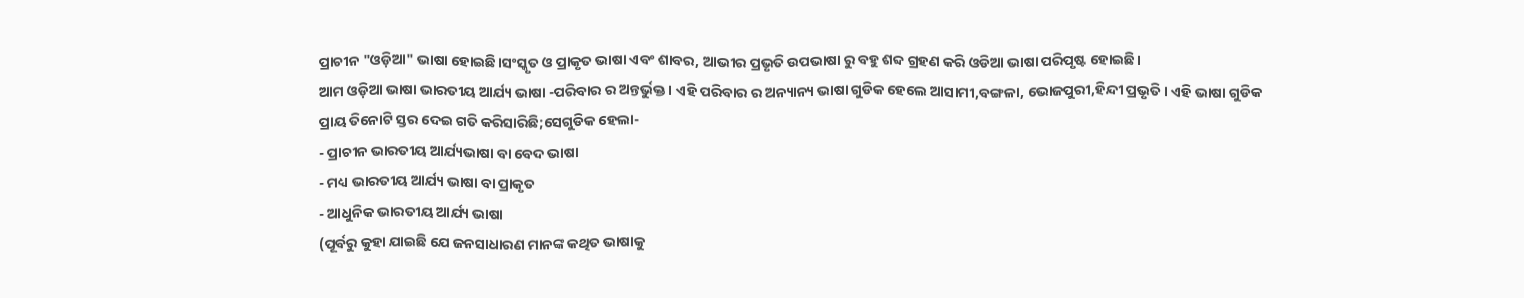ପ୍ରାଚୀନ "ଓଡ଼ିଆ" ଭାଷା ହୋଇଛି।ସଂସ୍କୃତ ଓ ପ୍ରାକୃତ ଭାଷା ଏବଂ ଶାବର, ଆଭୀର ପ୍ରଭୃତି ଉପଭାଷା ରୁ ବହୁ ଶବ୍ଦ ଗ୍ରହଣ କରି ଓଡିଆ ଭାଷା ପରିପୃଷ୍ଟ ହୋଇଛି।
ଆମ ଓଡ଼ିଆ ଭାଷା ଭାରତୀୟ ଆର୍ଯ୍ୟ ଭାଷା -ପରିବାର ର ଅନ୍ତର୍ଭୁକ୍ତ। ଏହି ପରିବାର ର ଅନ୍ୟାନ୍ୟ ଭାଷା ଗୁଡିକ ହେଲେ ଆସାମୀ,ବଙ୍ଗଳା, ଭୋଜପୁରୀ,ହିନ୍ଦୀ ପ୍ରଭୃତି। ଏହି ଭାଷା ଗୁଡିକ ପ୍ରାୟ ତିନୋଟି ସ୍ତର ଦେଇ ଗତି କରିସାରିଛି;ସେଗୁଡିକ ହେଲା-
- ପ୍ରାଚୀନ ଭାରତୀୟ ଆର୍ଯ୍ୟଭାଷା ବା ବେଦ ଭାଷା
- ମଧ୍ୟ ଭାରତୀୟ ଆର୍ଯ୍ୟ ଭାଷା ବା ପ୍ରାକୃତ
- ଆଧୁନିକ ଭାରତୀୟ ଆର୍ଯ୍ୟ ଭାଷା
(ପୂର୍ବରୁ କୁହା ଯାଇଛି ଯେ ଜନସାଧାରଣ ମାନଙ୍କ କଥିତ ଭାଷାକୁ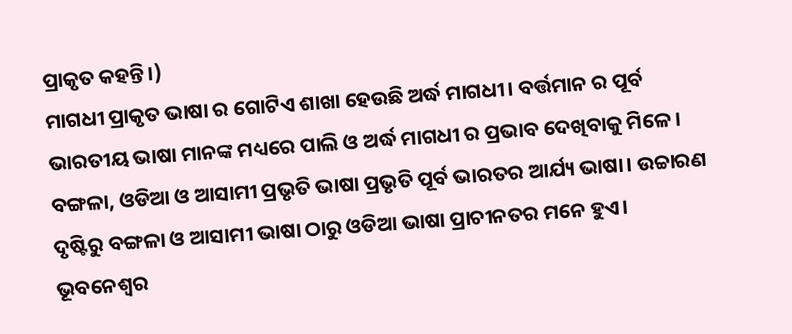ପ୍ରାକୃତ କହନ୍ତି।)
ମାଗଧୀ ପ୍ରାକୃତ ଭାଷା ର ଗୋଟିଏ ଶାଖା ହେଉଛି ଅର୍ଦ୍ଧ ମାଗଧୀ। ବର୍ତ୍ତମାନ ର ପୂର୍ବ ଭାରତୀୟ ଭାଷା ମାନଙ୍କ ମଧ୍ୟରେ ପାଲି ଓ ଅର୍ଦ୍ଧ ମାଗଧୀ ର ପ୍ରଭାବ ଦେଖିବାକୁ ମିଳେ। ବଙ୍ଗଳା, ଓଡିଆ ଓ ଆସାମୀ ପ୍ରଭୃତି ଭାଷା ପ୍ରଭୃତି ପୂର୍ବ ଭାରତର ଆର୍ଯ୍ୟ ଭାଷା। ଉଚ୍ଚାରଣ ଦୃଷ୍ଟିରୁ ବଙ୍ଗଳା ଓ ଆସାମୀ ଭାଷା ଠାରୁ ଓଡିଆ ଭାଷା ପ୍ରାଚୀନତର ମନେ ହୁଏ।
ଭୂବନେଶ୍ୱର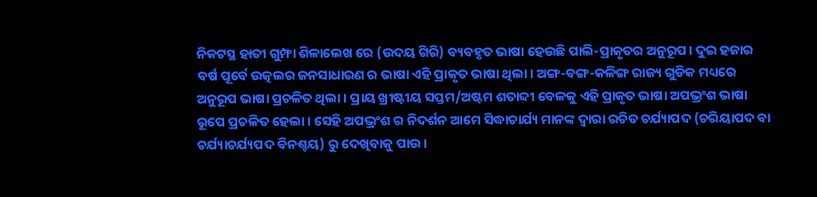ନିକଟସ୍ଥ ହାତୀ ଗୁମ୍ଫା ଶିଳାଲେଖ ରେ (ଉଦୟ ଗିରି) ବ୍ୟବହୃତ ଭାଷା ହେଉଛି ପାଲି-ପ୍ରାକୃତର ଅନୁରୂପ। ଦୁଇ ହଜାର ବର୍ଷ ପୂର୍ବେ ଉତ୍କଲର ଜନସାଧାରଣ ର ଭାଷା ଏହି ପ୍ରାକୃତ ଭାଷା ଥିଲା। ଅଙ୍ଗ-ବଙ୍ଗ-କଳିଙ୍ଗ ରାଜ୍ୟ ଗୁଡିକ ମଧ୍ୟରେ ଅନୁରୂପ ଭାଷା ପ୍ରଚଳିତ ଥିଲା। ପ୍ରାୟ ଖ୍ରୀଷ୍ଟୀୟ ସପ୍ତମ/ଅଷ୍ଟମ ଶତାବ୍ଦୀ ବେଳକୁ ଏହି ପ୍ରାକୃତ ଭାଷା ଅପଭ୍ରଂଶ ଭାଷା ରୂପେ ପ୍ରଚଳିତ ହେଲା। ସେହି ଅପଭ୍ରଂଶ ର ନିଦର୍ଶନ ଆମେ ସିଦ୍ଧାଚାର୍ଯ୍ୟ ମାନଙ୍କ ଦ୍ୱାରା ରଚିତ ଚର୍ଯ୍ୟାପଦ (ଚରିୟାପଦ ବା ଚର୍ଯ୍ୟାଚର୍ଯ୍ୟପଦ ବିନଶ୍ଚୟ) ରୁ ଦେଖିବାକୁ ପାଉ।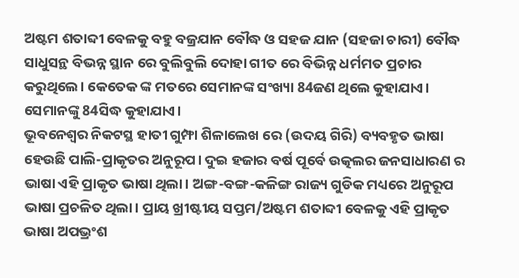ଅଷ୍ଟମ ଶତାବ୍ଦୀ ବେଳକୁ ବହୁ ବଜ୍ରଯାନ ବୌଦ୍ଧ ଓ ସହଜ ଯାନ (ସହଜା ଚାରୀ) ବୌଦ୍ଧ ସାଧୁସନ୍ଥ ବିଭନ୍ନ ସ୍ଥାନ ରେ ବୁଲିବୁଲି ଦୋହା ଗୀତ ରେ ବିଭିନ୍ନ ଧର୍ମମତ ପ୍ରଚାର କରୁଥିଲେ। କେତେକ ଙ୍କ ମତରେ ସେମାନଙ୍କ ସଂଖ୍ୟା 84ଜଣ ଥିଲେ କୁହାଯାଏ। ସେମାନଙ୍କୁ 84ସିଦ୍ଧ କୁହାଯାଏ।
ଭୂବନେଶ୍ୱର ନିକଟସ୍ଥ ହାତୀ ଗୁମ୍ଫା ଶିଳାଲେଖ ରେ (ଉଦୟ ଗିରି) ବ୍ୟବହୃତ ଭାଷା ହେଉଛି ପାଲି-ପ୍ରାକୃତର ଅନୁରୂପ। ଦୁଇ ହଜାର ବର୍ଷ ପୂର୍ବେ ଉତ୍କଲର ଜନସାଧାରଣ ର ଭାଷା ଏହି ପ୍ରାକୃତ ଭାଷା ଥିଲା। ଅଙ୍ଗ-ବଙ୍ଗ-କଳିଙ୍ଗ ରାଜ୍ୟ ଗୁଡିକ ମଧ୍ୟରେ ଅନୁରୂପ ଭାଷା ପ୍ରଚଳିତ ଥିଲା। ପ୍ରାୟ ଖ୍ରୀଷ୍ଟୀୟ ସପ୍ତମ/ଅଷ୍ଟମ ଶତାବ୍ଦୀ ବେଳକୁ ଏହି ପ୍ରାକୃତ ଭାଷା ଅପଭ୍ରଂଶ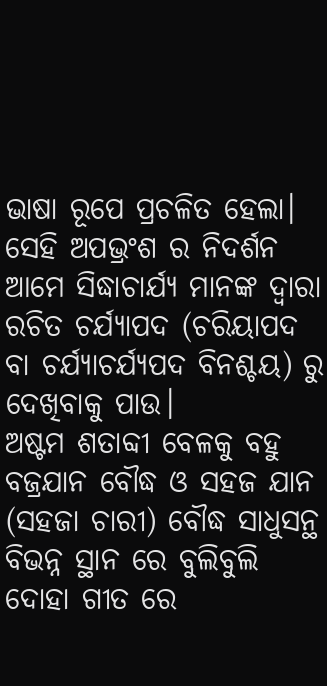ଭାଷା ରୂପେ ପ୍ରଚଳିତ ହେଲା। ସେହି ଅପଭ୍ରଂଶ ର ନିଦର୍ଶନ ଆମେ ସିଦ୍ଧାଚାର୍ଯ୍ୟ ମାନଙ୍କ ଦ୍ୱାରା ରଚିତ ଚର୍ଯ୍ୟାପଦ (ଚରିୟାପଦ ବା ଚର୍ଯ୍ୟାଚର୍ଯ୍ୟପଦ ବିନଶ୍ଚୟ) ରୁ ଦେଖିବାକୁ ପାଉ।
ଅଷ୍ଟମ ଶତାବ୍ଦୀ ବେଳକୁ ବହୁ ବଜ୍ରଯାନ ବୌଦ୍ଧ ଓ ସହଜ ଯାନ (ସହଜା ଚାରୀ) ବୌଦ୍ଧ ସାଧୁସନ୍ଥ ବିଭନ୍ନ ସ୍ଥାନ ରେ ବୁଲିବୁଲି ଦୋହା ଗୀତ ରେ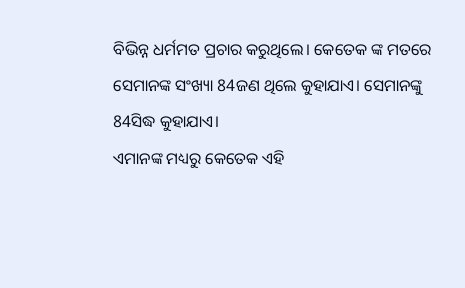ବିଭିନ୍ନ ଧର୍ମମତ ପ୍ରଚାର କରୁଥିଲେ। କେତେକ ଙ୍କ ମତରେ ସେମାନଙ୍କ ସଂଖ୍ୟା 84ଜଣ ଥିଲେ କୁହାଯାଏ। ସେମାନଙ୍କୁ 84ସିଦ୍ଧ କୁହାଯାଏ।
ଏମାନଙ୍କ ମଧ୍ୟରୁ କେତେକ ଏହି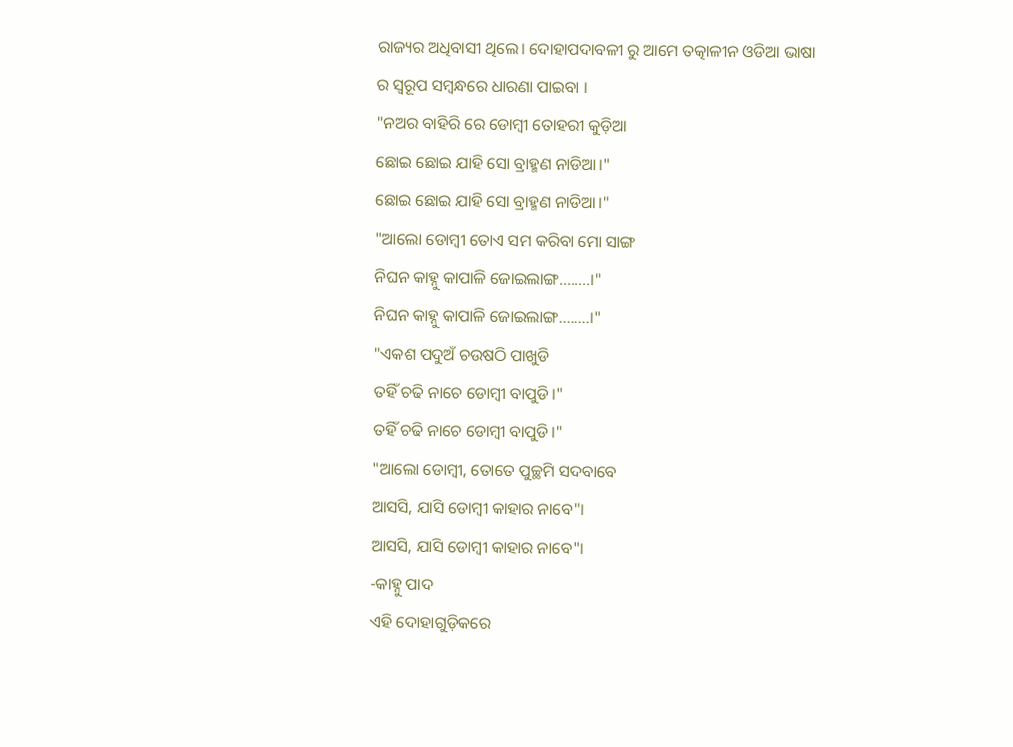ରାଜ୍ୟର ଅଧିବାସୀ ଥିଲେ। ଦୋହାପଦାବଳୀ ରୁ ଆମେ ତତ୍କାଳୀନ ଓଡିଆ ଭାଷା ର ସ୍ୱରୂପ ସମ୍ବନ୍ଧରେ ଧାରଣା ପାଇବା ।
"ନଅର ବାହିରି ରେ ଡୋମ୍ବୀ ତୋହରୀ କୁଡ଼ିଆ
ଛୋଇ ଛୋଇ ଯାହି ସୋ ବ୍ରାହ୍ମଣ ନାଡିଆ।"
ଛୋଇ ଛୋଇ ଯାହି ସୋ ବ୍ରାହ୍ମଣ ନାଡିଆ।"
"ଆଲୋ ଡୋମ୍ବୀ ତୋଏ ସମ କରିବା ମୋ ସାଙ୍ଗ
ନିଘନ କାହ୍ନୁ କାପାଳି ଜୋଇଲାଙ୍ଗ........।"
ନିଘନ କାହ୍ନୁ କାପାଳି ଜୋଇଲାଙ୍ଗ........।"
"ଏକଶ ପଦୁଅଁ ଚଉଷଠି ପାଖୁଡି
ତହିଁ ଚଢି ନାଚେ ଡୋମ୍ବୀ ବାପୁଡି।"
ତହିଁ ଚଢି ନାଚେ ଡୋମ୍ବୀ ବାପୁଡି।"
"ଆଲୋ ଡୋମ୍ବୀ, ତୋତେ ପୁଚ୍ଛମି ସଦବାବେ
ଆସସି, ଯାସି ଡୋମ୍ବୀ କାହାର ନାବେ"।
ଆସସି, ଯାସି ଡୋମ୍ବୀ କାହାର ନାବେ"।
-କାହ୍ନୁ ପାଦ
ଏହି ଦୋହାଗୁଡ଼ିକରେ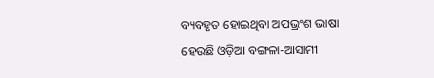ବ୍ୟବହୃତ ହୋଇଥିବା ଅପଭ୍ରଂଶ ଭାଷା ହେଉଛି ଓଡ଼ିଆ ବଙ୍ଗଳା-ଆସାମୀ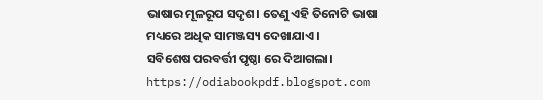ଭାଷାର ମୂଳରୂପ ସଦୃଶ। ତେଣୁ ଏହି ତିନୋଟି ଭାଷା ମଧ୍ୟରେ ଅଧିକ ସାମଞ୍ଜସ୍ୟ ଦେଖାଯାଏ।
ସବିଶେଷ ପରବର୍ତ୍ତୀ ପୃଷ୍ଠା ରେ ଦିଆଗଲା।
https://odiabookpdf.blogspot.com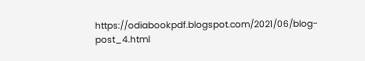https://odiabookpdf.blogspot.com/2021/06/blog-post_4.html